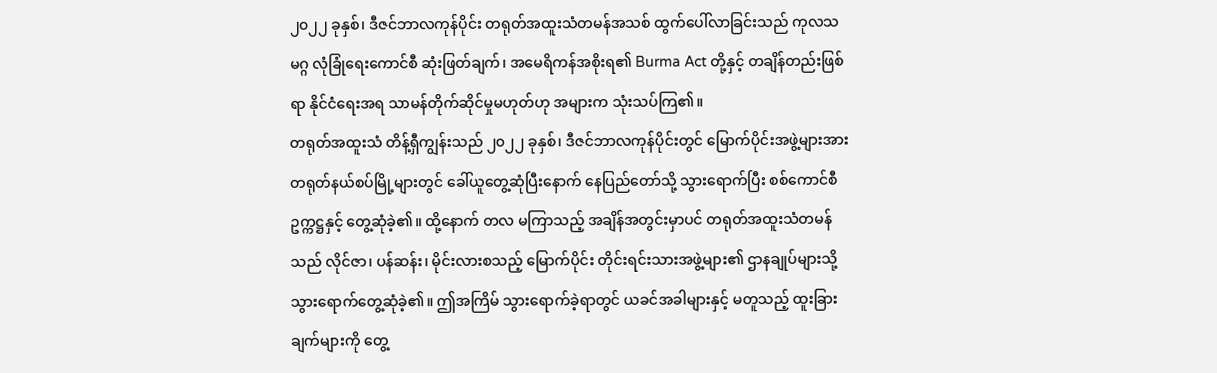၂၀၂၂ ခုနှစ်၊ ဒီဇင်ဘာလကုန်ပိုင်း တရုတ်အထူးသံတမန်အသစ် ထွက်ပေါ်လာခြင်းသည် ကုလသမဂ္ဂ လုံခြုံရေးကောင်စီ ဆုံးဖြတ်ချက်၊ အမေရိကန်အစိုးရ၏ Burma Act တို့နှင့် တချိန်တည်းဖြစ်ရာ နိုင်ငံရေးအရ သာမန်တိုက်ဆိုင်မှုမဟုတ်ဟု အများက သုံးသပ်ကြ၏။
တရုတ်အထူးသံ တိန့်ရှီကျွန်းသည် ၂၀၂၂ ခုနှစ်၊ ဒီဇင်ဘာလကုန်ပိုင်းတွင် မြောက်ပိုင်းအဖွဲ့များအား တရုတ်နယ်စပ်မြို့များတွင် ခေါ်ယူတွေ့ဆုံပြီးနောက် နေပြည်တော်သို့ သွားရောက်ပြီး စစ်ကောင်စီဥက္ကဋ္ဌနှင့် တွေ့ဆုံခဲ့၏။ ထို့နောက် တလ မကြာသည့် အချိန်အတွင်းမှာပင် တရုတ်အထူးသံတမန်သည် လိုင်ဇာ၊ ပန်ဆန်း၊ မိုင်းလားစသည့် မြောက်ပိုင်း တိုင်းရင်းသားအဖွဲ့များ၏ ဌာနချုပ်များသို့ သွားရောက်တွေ့ဆုံခဲ့၏။ ဤအကြိမ် သွားရောက်ခဲ့ရာတွင် ယခင်အခါများနှင့် မတူသည့် ထူးခြားချက်များကို တွေ့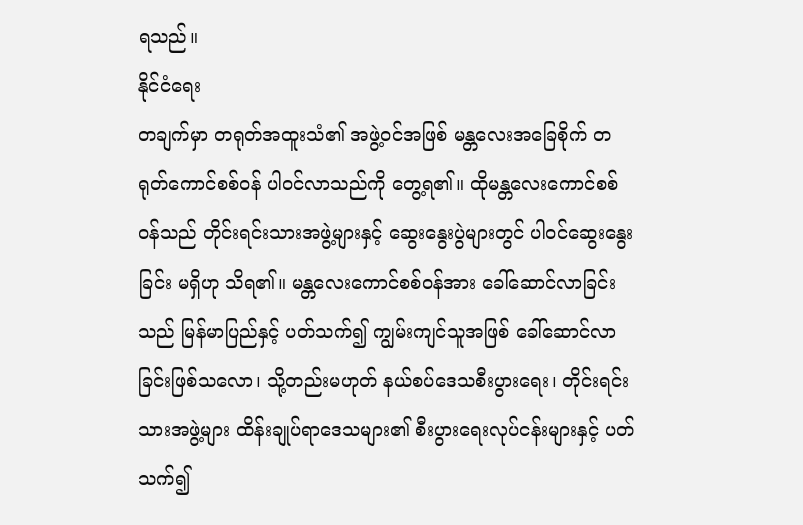ရသည်။
နိုင်ငံရေး
တချက်မှာ တရုတ်အထူးသံ၏ အဖွဲ့ဝင်အဖြစ် မန္တလေးအခြေစိုက် တရုတ်ကောင်စစ်ဝန် ပါဝင်လာသည်ကို တွေ့ရ၏။ ထိုမန္တလေးကောင်စစ်ဝန်သည် တိုင်းရင်းသားအဖွဲ့များနှင့် ဆွေးနွေးပွဲများတွင် ပါဝင်ဆွေးနွေးခြင်း မရှိဟု သိရ၏။ မန္တလေးကောင်စစ်ဝန်အား ခေါ်ဆောင်လာခြင်းသည် မြန်မာပြည်နှင့် ပတ်သက်၍ ကျွမ်းကျင်သူအဖြစ် ခေါ်ဆောင်လာခြင်းဖြစ်သလော၊ သို့တည်းမဟုတ် နယ်စပ်ဒေသစီးပွားရေး၊ တိုင်းရင်းသားအဖွဲ့များ ထိန်းချုပ်ရာဒေသများ၏ စီးပွားရေးလုပ်ငန်းများနှင့် ပတ်သက်၍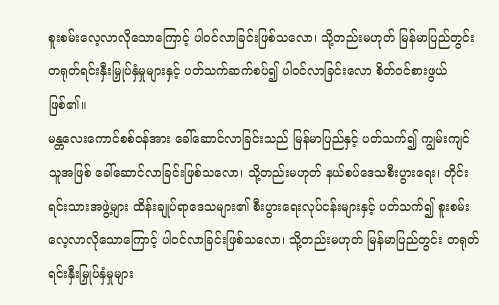စူးစမ်းလေ့လာလိုသောကြောင့် ပါဝင်လာခြင်းဖြစ်သလော၊ သို့တည်းမဟုတ် မြန်မာပြည်တွင်း တရုတ်ရင်းနှီးမြှုပ်နှံမှုများနှင့် ပတ်သက်ဆက်စပ်၍ ပါဝင်လာခြင်းလော စိတ်ဝင်စားဖွယ်ဖြစ်၏။
မန္တလေးကောင်စစ်ဝန်အား ခေါ်ဆောင်လာခြင်းသည် မြန်မာပြည်နှင့် ပတ်သက်၍ ကျွမ်းကျင်သူအဖြစ် ခေါ်ဆောင်လာခြင်းဖြစ်သလော၊ သို့တည်းမဟုတ် နယ်စပ်ဒေသစီးပွားရေး၊ တိုင်းရင်းသားအဖွဲ့များ ထိန်းချုပ်ရာဒေသများ၏ စီးပွားရေးလုပ်ငန်းများနှင့် ပတ်သက်၍ စူးစမ်းလေ့လာလိုသောကြောင့် ပါဝင်လာခြင်းဖြစ်သလော၊ သို့တည်းမဟုတ် မြန်မာပြည်တွင်း တရုတ်ရင်းနှီးမြှုပ်နှံမှုများ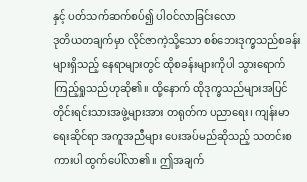နှင့် ပတ်သက်ဆက်စပ်၍ ပါဝင်လာခြင်းလော
ဒုတိယတချက်မှာ လိုင်ဇာကဲ့သို့သော စစ်ဘေးဒုက္ခသည်စခန်းများရှိသည့် နေရာများတွင် ထိုစခန်းများကိုပါ သွားရောက်ကြည့်ရှုသည်ဟုဆို၏။ ထို့နောက် ထိုဒုက္ခသည်များအပြင် တိုင်းရင်းသားအဖွဲ့များအား တရုတ်က ပညာရေး၊ ကျန်းမာရေးဆိုင်ရာ အကူအညီများ ပေးအပ်မည်ဆိုသည့် သတင်းစကားပါ ထွက်ပေါ်လာ၏။ ဤအချက်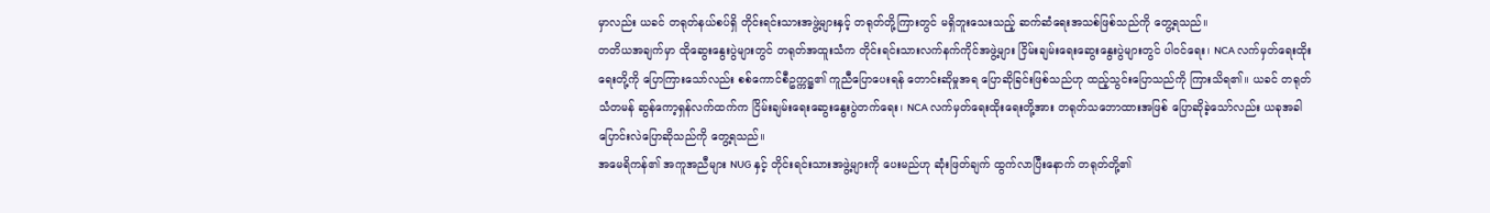မှာလည်း ယခင် တရုတ်နယ်စပ်ရှိ တိုင်းရင်းသားအဖွဲ့များနှင့် တရုတ်တို့ကြားတွင် မရှိဘူးသေးသည့် ဆက်ဆံရေးအသစ်ဖြစ်သည်ကို တွေ့ရသည်။
တတိယအချက်မှာ ထိုဆွေးနွေးပွဲများတွင် တရုတ်အထူးသံက တိုင်းရင်းသားလက်နက်ကိုင်အဖွဲ့များ ငြိမ်းချမ်းရေးဆွေးနွေးပွဲများတွင် ပါဝင်ရေး၊ NCA လက်မှတ်ရေးထိုးရေးတို့ကို ပြောကြားသော်လည်း စစ်ကောင်စီဥက္ကဋ္ဌ၏ ကူညီပြောပေးရန် တောင်းဆိုမှုအရ ပြောဆိုခြင်းဖြစ်သည်ဟု ထည့်သွင်းပြောသည်ကို ကြားသိရ၏။ ယခင် တရုတ်သံတမန် ဆွန်ကော့ရှန်လက်ထက်က ငြိမ်းချမ်းရေးဆွေးနွေးပွဲတက်ရေး၊ NCA လက်မှတ်ရေးထိုးရေးတို့အား တရုတ်သဘောထားအဖြစ် ပြောဆိုခဲ့သော်လည်း ယခုအခါ ပြောင်းလဲပြောဆိုသည်ကို တွေ့ရသည်။
အမေရိကန်၏ အကူအညီများ NUG နှင့် တိုင်းရင်းသားအဖွဲ့များကို ပေးမည်ဟု ဆုံးဖြတ်ချက် ထွက်လာပြီးနောက် တရုတ်တို့၏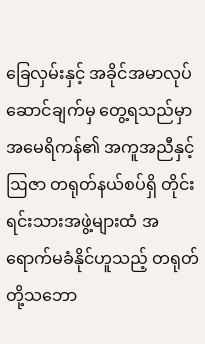ခြေလှမ်းနှင့် အခိုင်အမာလုပ်ဆောင်ချက်မှ တွေ့ရသည်မှာ အမေရိကန်၏ အကူအညီနှင့်ဩဇာ တရုတ်နယ်စပ်ရှိ တိုင်းရင်းသားအဖွဲ့များထံ အရောက်မခံနိုင်ဟူသည့် တရုတ်တို့သဘော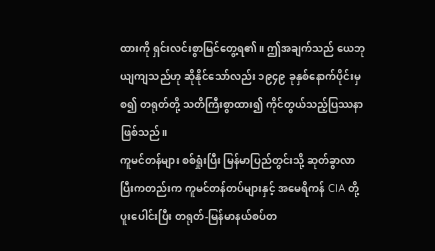ထားကို ရှင်းလင်းစွာမြင်တွေ့ရ၏။ ဤအချက်သည် ယေဘုယျကျသည်ဟု ဆိုနိုင်သော်လည်း ၁၉၄၉ ခုနှစ်နောက်ပိုင်းမှစ၍ တရုတ်တို့ သတိကြီးစွာထား၍ ကိုင်တွယ်သည့်ပြဿနာဖြစ်သည်။
ကူမင်တန်များ စစ်ရှုံးပြီး မြန်မာပြည်တွင်းသို့ ဆုတ်ခွာလာပြီးကတည်းက ကူမင်တန်တပ်များနှင့် အမေရိကန် CIA တို့ ပူးပေါင်းပြီး တရုတ်-မြန်မာနယ်စပ်တ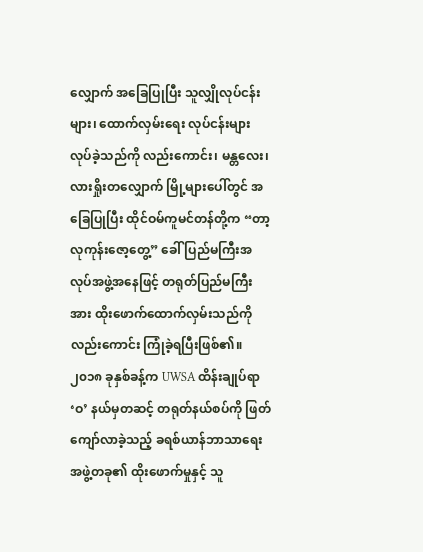လျှောက် အခြေပြုပြီး သူလျှိုလုပ်ငန်းများ၊ ထောက်လှမ်းရေး လုပ်ငန်းများ လုပ်ခဲ့သည်ကို လည်းကောင်း၊ မန္တလေး၊ လားရှိုးတလျှောက် မြို့များပေါ်တွင် အခြေပြုပြီး ထိုင်ဝမ်ကူမင်တန်တို့က “တာ့လုကုန်းဇော့တွေ့” ခေါ် ပြည်မကြီးအလုပ်အဖွဲ့အနေဖြင့် တရုတ်ပြည်မကြီးအား ထိုးဖောက်ထောက်လှမ်းသည်ကို လည်းကောင်း ကြုံခဲ့ရပြီးဖြစ်၏။
၂၀၁၈ ခုနှစ်ခန့်က UWSA ထိန်းချုပ်ရာ ‘ဝ’ နယ်မှတဆင့် တရုတ်နယ်စပ်ကို ဖြတ်ကျော်လာခဲ့သည့် ခရစ်ယာန်ဘာသာရေးအဖွဲ့တခု၏ ထိုးဖောက်မှုနှင့် သူ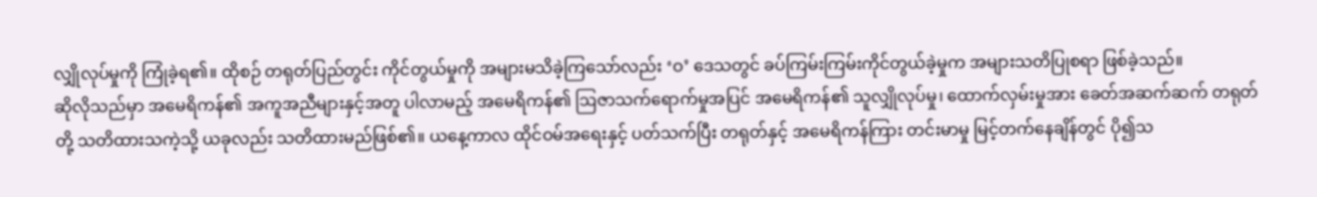လျှိုလုပ်မှုကို ကြုံခဲ့ရ၏။ ထိုစဉ် တရုတ်ပြည်တွင်း ကိုင်တွယ်မှုကို အများမသိခဲ့ကြသော်လည်း ‘ဝ’ ဒေသတွင် ခပ်ကြမ်းကြမ်းကိုင်တွယ်ခဲ့မှုက အများသတိပြုစရာ ဖြစ်ခဲ့သည်။
ဆိုလိုသည်မှာ အမေရိကန်၏ အကူအညီများနှင့်အတူ ပါလာမည့် အမေရိကန်၏ ဩဇာသက်ရောက်မှုအပြင် အမေရိကန်၏ သူလျှိုလုပ်မှု၊ ထောက်လှမ်းမှုအား ခေတ်အဆက်ဆက် တရုတ်တို့ သတိထားသကဲ့သို့ ယခုလည်း သတိထားမည်ဖြစ်၏။ ယနေ့ကာလ ထိုင်ဝမ်အရေးနှင့် ပတ်သက်ပြီး တရုတ်နှင့် အမေရိကန်ကြား တင်းမာမှု မြင့်တက်နေချိန်တွင် ပို၍သ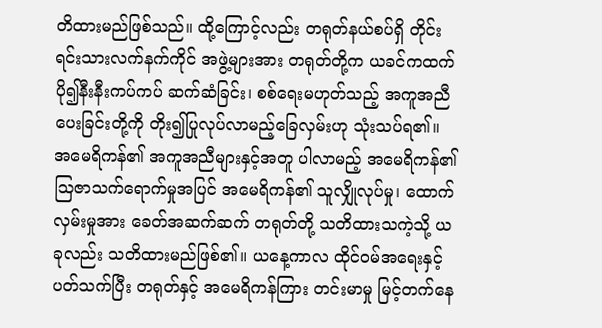တိထားမည်ဖြစ်သည်။ ထို့ကြောင့်လည်း တရုတ်နယ်စပ်ရှိ တိုင်းရင်းသားလက်နက်ကိုင် အဖွဲ့များအား တရုတ်တို့က ယခင်ကထက် ပို၍နီးနီးကပ်ကပ် ဆက်ဆံခြင်း၊ စစ်ရေးမဟုတ်သည့် အကူအညီပေးခြင်းတို့ကို တိုး၍ပြုလုပ်လာမည့်ခြေလှမ်းဟု သုံးသပ်ရ၏။
အမေရိကန်၏ အကူအညီများနှင့်အတူ ပါလာမည့် အမေရိကန်၏ ဩဇာသက်ရောက်မှုအပြင် အမေရိကန်၏ သူလျှိုလုပ်မှု၊ ထောက်လှမ်းမှုအား ခေတ်အဆက်ဆက် တရုတ်တို့ သတိထားသကဲ့သို့ ယခုလည်း သတိထားမည်ဖြစ်၏။ ယနေ့ကာလ ထိုင်ဝမ်အရေးနှင့် ပတ်သက်ပြီး တရုတ်နှင့် အမေရိကန်ကြား တင်းမာမှု မြင့်တက်နေ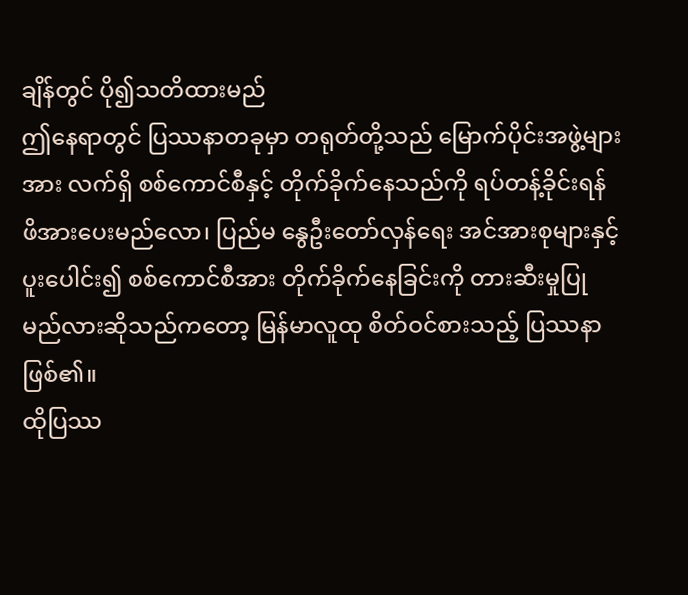ချိန်တွင် ပို၍သတိထားမည်
ဤနေရာတွင် ပြဿနာတခုမှာ တရုတ်တို့သည် မြောက်ပိုင်းအဖွဲ့များအား လက်ရှိ စစ်ကောင်စီနှင့် တိုက်ခိုက်နေသည်ကို ရပ်တန့်ခိုင်းရန် ဖိအားပေးမည်လော၊ ပြည်မ နွေဦးတော်လှန်ရေး အင်အားစုများနှင့် ပူးပေါင်း၍ စစ်ကောင်စီအား တိုက်ခိုက်နေခြင်းကို တားဆီးမှုပြုမည်လားဆိုသည်ကတော့ မြန်မာလူထု စိတ်ဝင်စားသည့် ပြဿနာဖြစ်၏။
ထိုပြဿ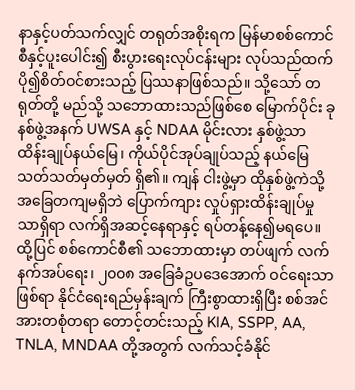နာနှင့်ပတ်သက်လျှင် တရုတ်အစိုးရက မြန်မာစစ်ကောင်စီနှင့်ပူးပေါင်း၍ စီးပွားရေးလုပ်ငန်းများ လုပ်သည်ထက် ပို၍စိတ်ဝင်စားသည့် ပြဿနာဖြစ်သည်။ သို့သော် တရုတ်တို့ မည်သို့ သဘောထားသည်ဖြစ်စေ မြောက်ပိုင်း ခုနစ်ဖွဲ့အနက် UWSA နှင့် NDAA မိုင်းလား နှစ်ဖွဲ့သာ ထိန်းချုပ်နယ်မြေ၊ ကိုယ်ပိုင်အုပ်ချုပ်သည့် နယ်မြေ သတ်သတ်မှတ်မှတ် ရှိ၏။ ကျန် ငါးဖွဲ့မှာ ထိုနှစ်ဖွဲ့ကဲသို့ အခြေတကျမရှိဘဲ ပြောက်ကျား လှုပ်ရှားထိန်းချုပ်မှုသာရှိရာ လက်ရှိအဆင့်နေရာနှင့် ရပ်တန့်နေ၍မရပေ။
ထို့ပြင် စစ်ကောင်စီ၏ သဘောထားမှာ တပ်ဖျက် လက်နက်အပ်ရေး၊ ၂၀၀၈ အခြေခံဥပဒေအောက် ဝင်ရေးသာဖြစ်ရာ နိုင်ငံရေးရည်မှန်းချက် ကြီးစွာထားရှိပြီး စစ်အင်အားတစုံတရာ တောင့်တင်းသည့် KIA, SSPP, AA, TNLA, MNDAA တို့အတွက် လက်သင့်ခံနိုင်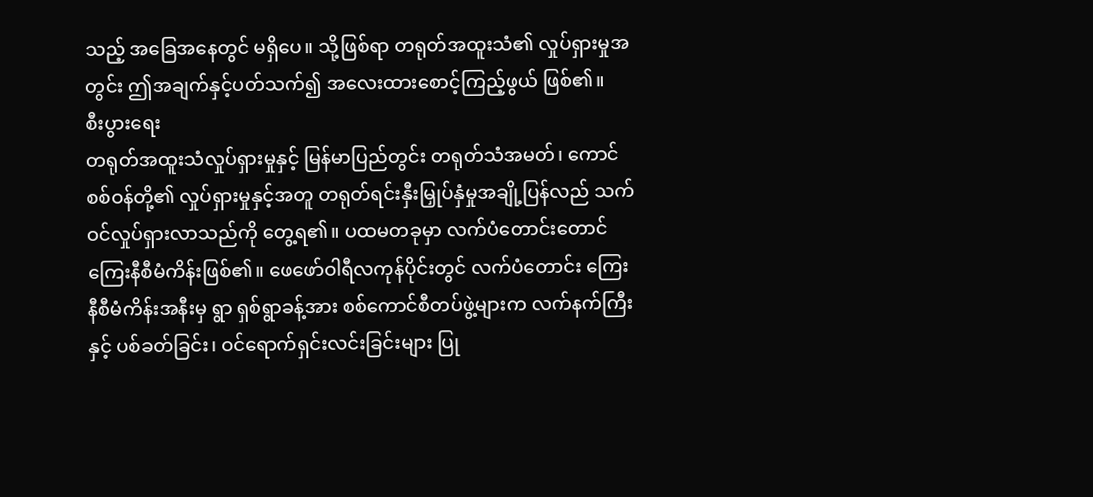သည့် အခြေအနေတွင် မရှိပေ။ သို့ဖြစ်ရာ တရုတ်အထူးသံ၏ လှုပ်ရှားမှုအတွင်း ဤအချက်နှင့်ပတ်သက်၍ အလေးထားစောင့်ကြည့်ဖွယ် ဖြစ်၏။
စီးပွားရေး
တရုတ်အထူးသံလှုပ်ရှားမှုနှင့် မြန်မာပြည်တွင်း တရုတ်သံအမတ်၊ ကောင်စစ်ဝန်တို့၏ လှုပ်ရှားမှုနှင့်အတူ တရုတ်ရင်းနှီးမြှုပ်နှံမှုအချို့ပြန်လည် သက်ဝင်လှုပ်ရှားလာသည်ကို တွေ့ရ၏။ ပထမတခုမှာ လက်ပံတောင်းတောင် ကြေးနီစီမံကိန်းဖြစ်၏။ ဖေဖော်ဝါရီလကုန်ပိုင်းတွင် လက်ပံတောင်း ကြေးနီစီမံကိန်းအနီးမှ ရွာ ရှစ်ရွာခန့်အား စစ်ကောင်စီတပ်ဖွဲ့များက လက်နက်ကြီးနှင့် ပစ်ခတ်ခြင်း၊ ဝင်ရောက်ရှင်းလင်းခြင်းများ ပြု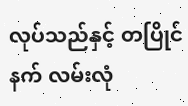လုပ်သည်နှင့် တပြိုင်နက် လမ်းလုံ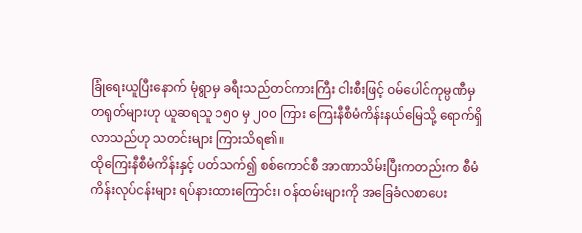ခြုံရေးယူပြီးနောက် မုံရွာမှ ခရီးသည်တင်ကားကြီး ငါးစီးဖြင့် ဝမ်ပေါင်ကုမ္ပဏီမှ တရုတ်များဟု ယူဆရသူ ၁၅၀ မှ ၂၀၀ ကြား ကြေးနီစီမံကိန်းနယ်မြေသို့ ရောက်ရှိလာသည်ဟု သတင်းများ ကြားသိရ၏။
ထိုကြေးနီစီမံကိန်းနှင့် ပတ်သက်၍ စစ်ကောင်စီ အာဏာသိမ်းပြီးကတည်းက စီမံကိန်းလုပ်ငန်းများ ရပ်နားထားကြောင်း၊ ဝန်ထမ်းများကို အခြေခံလစာပေး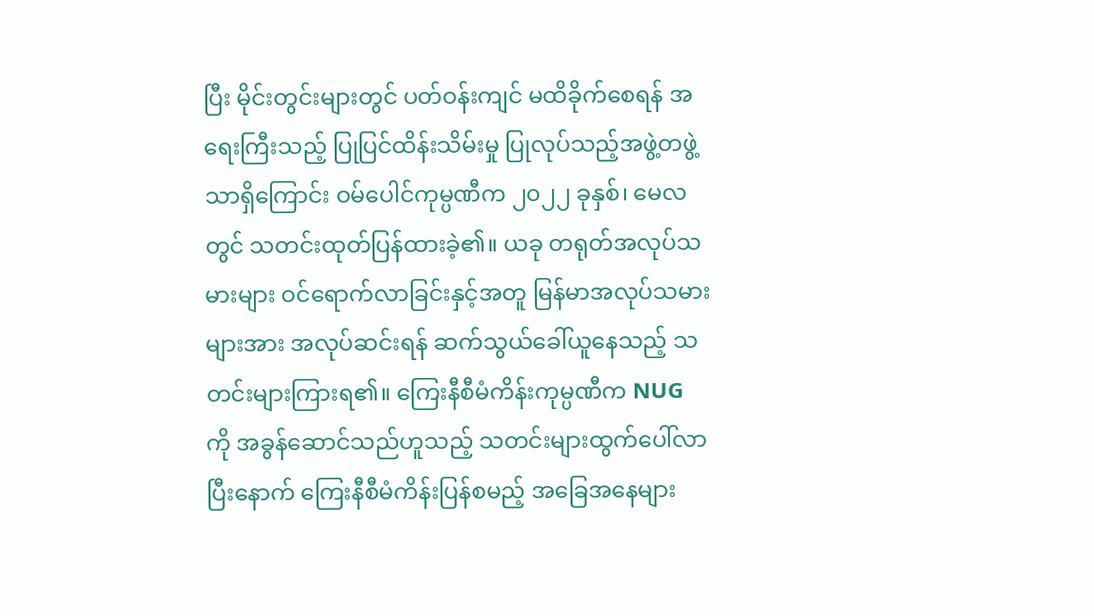ပြီး မိုင်းတွင်းများတွင် ပတ်ဝန်းကျင် မထိခိုက်စေရန် အရေးကြီးသည့် ပြုပြင်ထိန်းသိမ်းမှု ပြုလုပ်သည့်အဖွဲ့တဖွဲ့သာရှိကြောင်း ဝမ်ပေါင်ကုမ္ပဏီက ၂၀၂၂ ခုနှစ်၊ မေလတွင် သတင်းထုတ်ပြန်ထားခဲ့၏။ ယခု တရုတ်အလုပ်သမားများ ဝင်ရောက်လာခြင်းနှင့်အတူ မြန်မာအလုပ်သမားများအား အလုပ်ဆင်းရန် ဆက်သွယ်ခေါ်ယူနေသည့် သတင်းများကြားရ၏။ ကြေးနီစီမံကိန်းကုမ္ပဏီက NUG ကို အခွန်ဆောင်သည်ဟူသည့် သတင်းများထွက်ပေါ်လာပြီးနောက် ကြေးနီစီမံကိန်းပြန်စမည့် အခြေအနေများ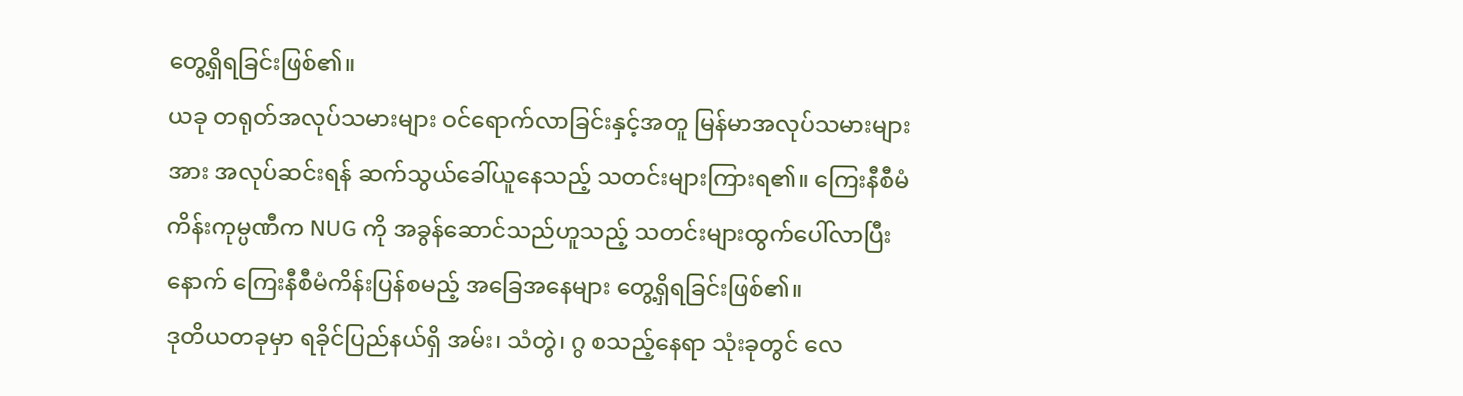တွေ့ရှိရခြင်းဖြစ်၏။
ယခု တရုတ်အလုပ်သမားများ ဝင်ရောက်လာခြင်းနှင့်အတူ မြန်မာအလုပ်သမားများအား အလုပ်ဆင်းရန် ဆက်သွယ်ခေါ်ယူနေသည့် သတင်းများကြားရ၏။ ကြေးနီစီမံကိန်းကုမ္ပဏီက NUG ကို အခွန်ဆောင်သည်ဟူသည့် သတင်းများထွက်ပေါ်လာပြီးနောက် ကြေးနီစီမံကိန်းပြန်စမည့် အခြေအနေများ တွေ့ရှိရခြင်းဖြစ်၏။
ဒုတိယတခုမှာ ရခိုင်ပြည်နယ်ရှိ အမ်း၊ သံတွဲ၊ ဂွ စသည့်နေရာ သုံးခုတွင် လေ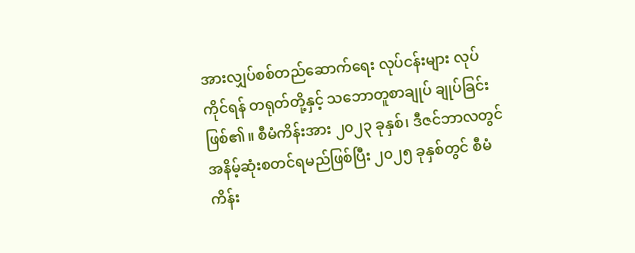အားလျှပ်စစ်တည်ဆောက်ရေး လုပ်ငန်းများ လုပ်ကိုင်ရန် တရုတ်တို့နှင့် သဘောတူစာချုပ် ချုပ်ခြင်းဖြစ်၏။ စီမံကိန်းအား ၂၀၂၃ ခုနှစ်၊ ဒီဇင်ဘာလတွင် အနိမ့်ဆုံးစတင်ရမည်ဖြစ်ပြီး ၂၀၂၅ ခုနှစ်တွင် စီမံကိန်း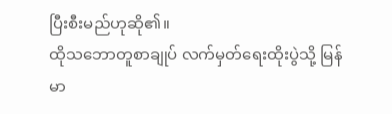ပြီးစီးမည်ဟုဆို၏။
ထိုသဘောတူစာချုပ် လက်မှတ်ရေးထိုးပွဲသို့ မြန်မာ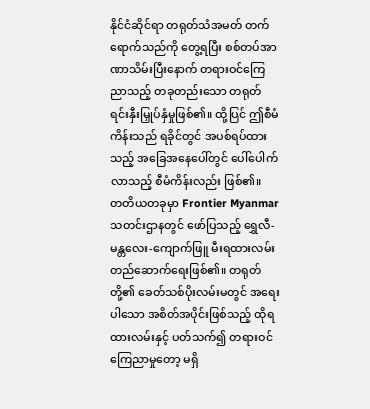နိုင်ငံဆိုင်ရာ တရုတ်သံအမတ် တက်ရောက်သည်ကို တွေ့ရပြီး စစ်တပ်အာဏာသိမ်းပြီးနောက် တရားဝင်ကြေညာသည့် တခုတည်းသော တရုတ်ရင်းနှီးမြှုပ်နှံမှုဖြစ်၏။ ထို့ပြင် ဤစီမံကိန်းသည် ရခိုင်တွင် အပစ်ရပ်ထားသည့် အခြေအနေပေါ်တွင် ပေါ်ပေါက်လာသည့် စီမံကိန်းလည်း ဖြစ်၏။
တတိယတခုမှာ Frontier Myanmar သတင်းဌာနတွင် ဖော်ပြသည့် ရွှေလီ-မန္တလေး-ကျောက်ဖြူ မီးရထားလမ်း တည်ဆောက်ရေးဖြစ်၏။ တရုတ်တို့၏ ခေတ်သစ်ပိုးလမ်းမတွင် အရေးပါသော အစိတ်အပိုင်းဖြစ်သည့် ထိုရထားလမ်းနှင့် ပတ်သက်၍ တရားဝင်ကြေညာမှုတော့ မရှိ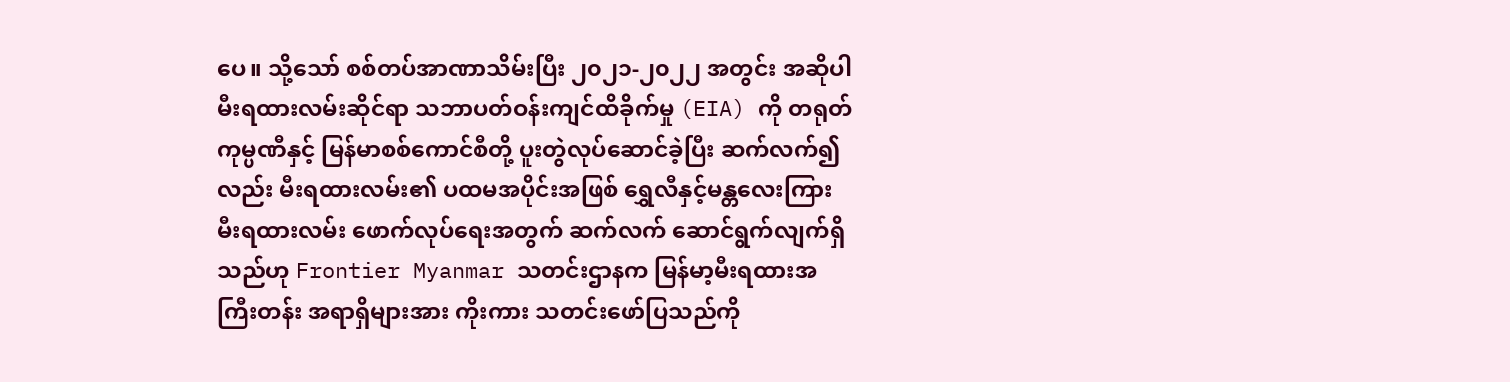ပေ။ သို့သော် စစ်တပ်အာဏာသိမ်းပြီး ၂၀၂၁-၂၀၂၂ အတွင်း အဆိုပါမီးရထားလမ်းဆိုင်ရာ သဘာပတ်ဝန်းကျင်ထိခိုက်မှု (EIA) ကို တရုတ်ကုမ္ပဏီနှင့် မြန်မာစစ်ကောင်စီတို့ ပူးတွဲလုပ်ဆောင်ခဲ့ပြီး ဆက်လက်၍လည်း မီးရထားလမ်း၏ ပထမအပိုင်းအဖြစ် ရွှေလီနှင့်မန္တလေးကြား မီးရထားလမ်း ဖောက်လုပ်ရေးအတွက် ဆက်လက် ဆောင်ရွက်လျက်ရှိသည်ဟု Frontier Myanmar သတင်းဌာနက မြန်မာ့မီးရထားအကြီးတန်း အရာရှိများအား ကိုးကား သတင်းဖော်ပြသည်ကို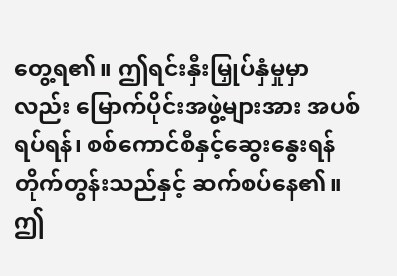တွေ့ရ၏။ ဤရင်းနှီးမြှုပ်နှံမှုမှာလည်း မြောက်ပိုင်းအဖွဲ့များအား အပစ်ရပ်ရန်၊ စစ်ကောင်စီနှင့်ဆွေးနွေးရန် တိုက်တွန်းသည်နှင့် ဆက်စပ်နေ၏။
ဤ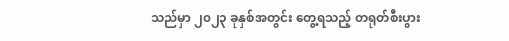သည်မှာ ၂၀၂၃ ခုနှစ်အတွင်း တွေ့ရသည့် တရုတ်စီးပွား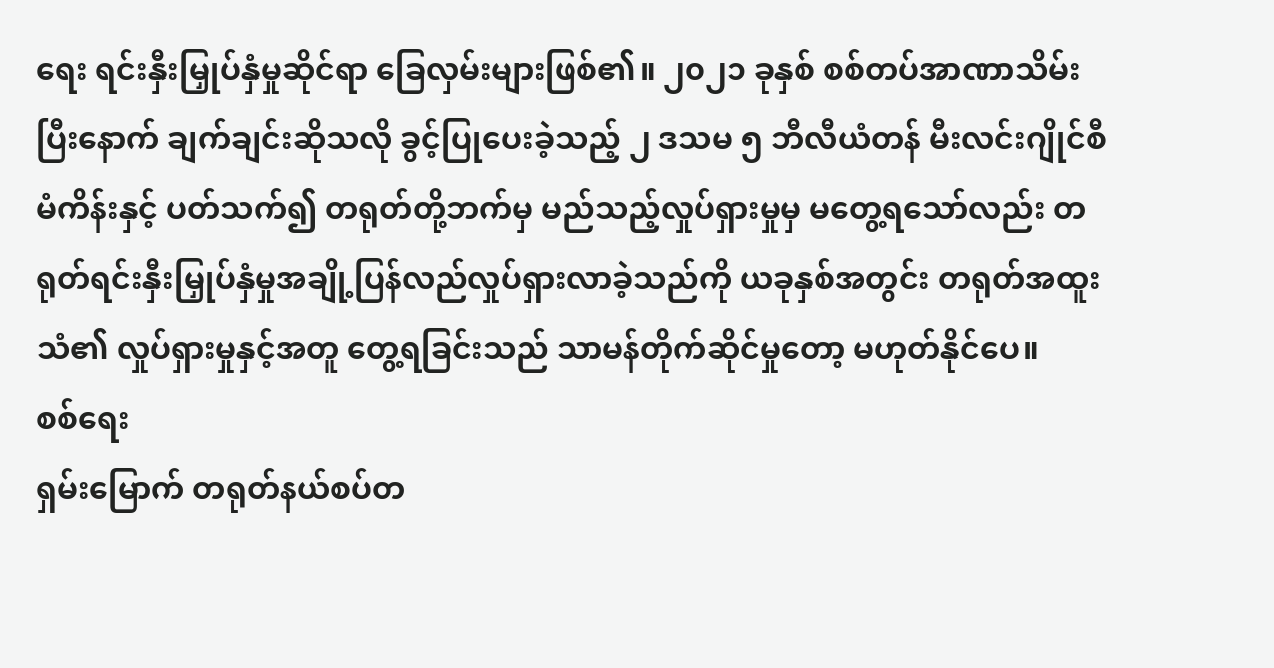ရေး ရင်းနှီးမြှုပ်နှံမှုဆိုင်ရာ ခြေလှမ်းများဖြစ်၏။ ၂၀၂၁ ခုနှစ် စစ်တပ်အာဏာသိမ်းပြီးနောက် ချက်ချင်းဆိုသလို ခွင့်ပြုပေးခဲ့သည့် ၂ ဒသမ ၅ ဘီလီယံတန် မီးလင်းဂျိုင်စီမံကိန်းနှင့် ပတ်သက်၍ တရုတ်တို့ဘက်မှ မည်သည့်လှုပ်ရှားမှုမှ မတွေ့ရသော်လည်း တရုတ်ရင်းနှီးမြှုပ်နှံမှုအချို့ပြန်လည်လှုပ်ရှားလာခဲ့သည်ကို ယခုနှစ်အတွင်း တရုတ်အထူးသံ၏ လှုပ်ရှားမှုနှင့်အတူ တွေ့ရခြင်းသည် သာမန်တိုက်ဆိုင်မှုတော့ မဟုတ်နိုင်ပေ။
စစ်ရေး
ရှမ်းမြောက် တရုတ်နယ်စပ်တ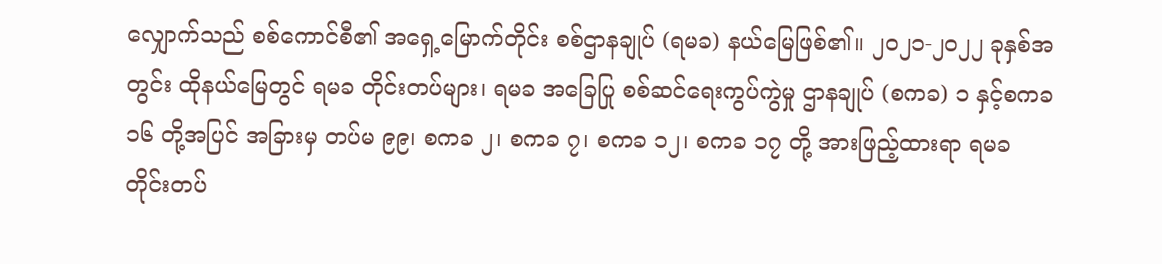လျှောက်သည် စစ်ကောင်စီ၏ အရှေ့မြောက်တိုင်း စစ်ဌာနချုပ် (ရမခ) နယ်မြေဖြစ်၏။ ၂၀၂၁-၂၀၂၂ ခုနှစ်အတွင်း ထိုနယ်မြေတွင် ရမခ တိုင်းတပ်များ၊ ရမခ အခြေပြု စစ်ဆင်ရေးကွပ်ကွဲမှု ဌာနချုပ် (စကခ) ၁ နှင့်စကခ ၁၆ တို့အပြင် အခြားမှ တပ်မ ၉၉၊ စကခ ၂၊ စကခ ၇၊ စကခ ၁၂၊ စကခ ၁၇ တို့ အားဖြည့်ထားရာ ရမခ တိုင်းတပ်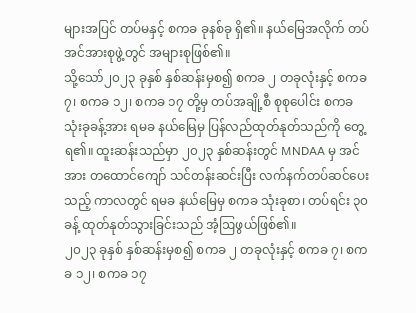များအပြင် တပ်မနှင့် စကခ ခုနစ်ခု ရှိ၏။ နယ်မြေအလိုက် တပ်အင်အားစုဖွဲ့တွင် အများစုဖြစ်၏။
သို့သော်၂၀၂၃ ခုနှစ် နှစ်ဆန်းမှစ၍ စကခ ၂ တခုလုံးနှင့် စကခ ၇၊ စကခ ၁၂၊ စကခ ၁၇ တို့မှ တပ်အချို့စီ စုစုပေါင်း စကခ သုံးခုခန့်အား ရမခ နယ်မြေမှ ပြန်လည်ထုတ်နုတ်သည်ကို တွေ့ရ၏။ ထူးဆန်းသည်မှာ ၂၀၂၃ နှစ်ဆန်းတွင် MNDAA မှ အင်အား တထောင်ကျော် သင်တန်းဆင်းပြီး လက်နက်တပ်ဆင်ပေးသည့် ကာလတွင် ရမခ နယ်မြေမှ စကခ သုံးခုစာ၊ တပ်ရင်း ၃၀ ခန့် ထုတ်နုတ်သွားခြင်းသည် အံ့ဩဖွယ်ဖြစ်၏။
၂၀၂၃ ခုနှစ် နှစ်ဆန်းမှစ၍ စကခ ၂ တခုလုံးနှင့် စကခ ၇၊ စကခ ၁၂၊ စကခ ၁၇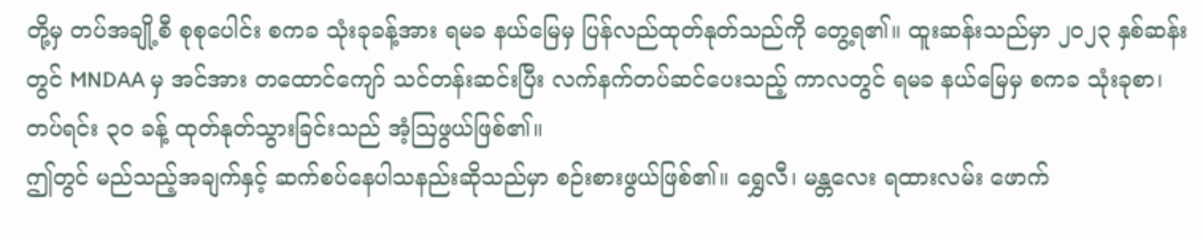တို့မှ တပ်အချို့စီ စုစုပေါင်း စကခ သုံးခုခန့်အား ရမခ နယ်မြေမှ ပြန်လည်ထုတ်နုတ်သည်ကို တွေ့ရ၏။ ထူးဆန်းသည်မှာ ၂၀၂၃ နှစ်ဆန်းတွင် MNDAA မှ အင်အား တထောင်ကျော် သင်တန်းဆင်းပြီး လက်နက်တပ်ဆင်ပေးသည့် ကာလတွင် ရမခ နယ်မြေမှ စကခ သုံးခုစာ၊ တပ်ရင်း ၃၀ ခန့် ထုတ်နုတ်သွားခြင်းသည် အံ့ဩဖွယ်ဖြစ်၏။
ဤတွင် မည်သည့်အချက်နှင့် ဆက်စပ်နေပါသနည်းဆိုသည်မှာ စဉ်းစားဖွယ်ဖြစ်၏။ ရွှေလီ၊ မန္တလေး ရထားလမ်း ဖောက်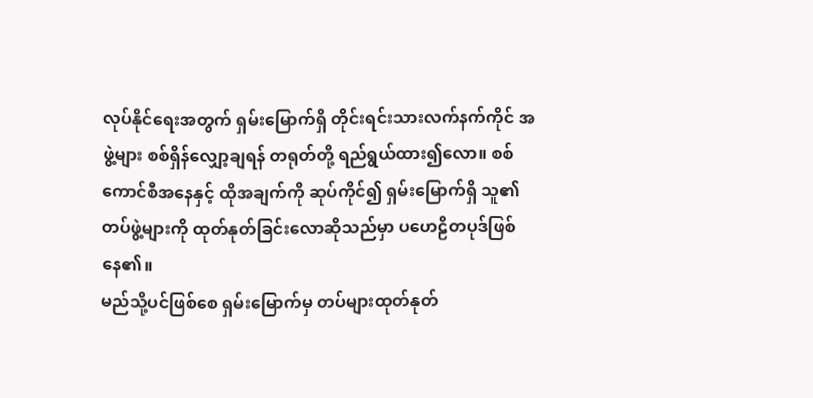လုပ်နိုင်ရေးအတွက် ရှမ်းမြောက်ရှိ တိုင်းရင်းသားလက်နက်ကိုင် အဖွဲ့များ စစ်ရှိန်လျှော့ချရန် တရုတ်တို့ ရည်ရွယ်ထား၍လော။ စစ်ကောင်စီအနေနှင့် ထိုအချက်ကို ဆုပ်ကိုင်၍ ရှမ်းမြောက်ရှိ သူ၏တပ်ဖွဲ့များကို ထုတ်နုတ်ခြင်းလောဆိုသည်မှာ ပဟေဠိတပုဒ်ဖြစ်နေ၏။
မည်သို့ပင်ဖြစ်စေ ရှမ်းမြောက်မှ တပ်များထုတ်နုတ်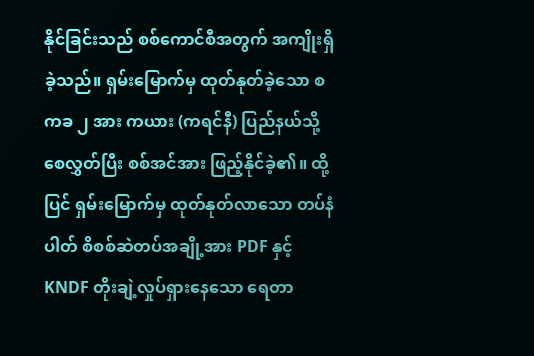နိုင်ခြင်းသည် စစ်ကောင်စီအတွက် အကျိုးရှိခဲ့သည်။ ရှမ်းမြောက်မှ ထုတ်နုတ်ခဲ့သော စကခ ၂ အား ကယား (ကရင်နီ) ပြည်နယ်သို့ စေလွှတ်ပြီး စစ်အင်အား ဖြည့်နိုင်ခဲ့၏။ ထို့ပြင် ရှမ်းမြောက်မှ ထုတ်နုတ်လာသော တပ်နံပါတ် စိစစ်ဆဲတပ်အချို့အား PDF နှင့် KNDF တိုးချဲ့လှုပ်ရှားနေသော ရေတာ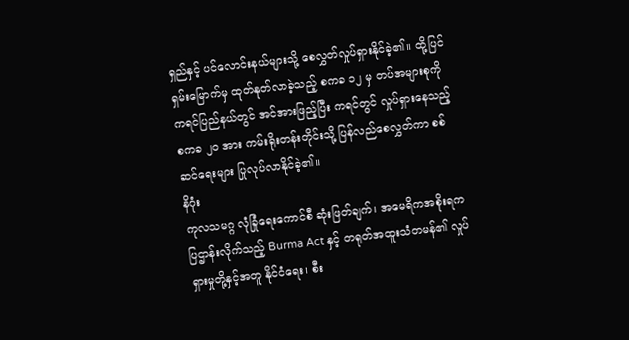ရှည်နှင့် ပင်လောင်းနယ်များသို့ စေလွှတ်လှုပ်ရှားနိုင်ခဲ့၏။ ထို့ပြင် ရှမ်းမြောက်မှ ထုတ်နုတ်လာခဲ့သည့် စကခ ၁၂ မှ တပ်အများစုကို ကရင်ပြည်နယ်တွင် အင်အားဖြည့်ပြီး ကရင်တွင် လှုပ်ရှားနေသည့် စကခ ၂၀ အား ကမ်းရိုးတန်းတိုင်းသို့ ပြန်လည်စေလွှတ်ကာ စစ်ဆင်ရေးများ ပြုလုပ်လာနိုင်ခဲ့၏။
နိဂုံး
ကုလသမဂ္ဂ လုံခြုံရေးကောင်စီ ဆုံးဖြတ်ချက်၊ အမေရိကအစိုးရက ပြဌာန်းလိုက်သည့် Burma Act နှင့် တရုတ်အထူးသံတမန်၏ လှုပ်ရှားမှုတို့နှင့်အတူ နိုင်ငံရေး၊ စီး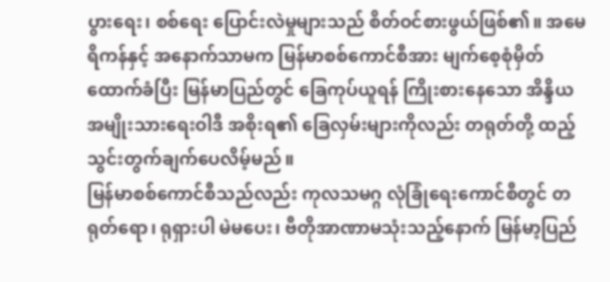ပွားရေး၊ စစ်ရေး ပြောင်းလဲမှုများသည် စိတ်ဝင်စားဖွယ်ဖြစ်၏။ အမေရိကန်နှင့် အနောက်သာမက မြန်မာစစ်ကောင်စီအား မျက်စေ့စုံမှိတ်ထောက်ခံပြီး မြန်မာပြည်တွင် ခြေကုပ်ယူရန် ကြိုးစားနေသော အိန္ဒိယအမျိုးသားရေးဝါဒီ အစိုးရ၏ ခြေလှမ်းများကိုလည်း တရုတ်တို့ ထည့်သွင်းတွက်ချက်ပေလိမ့်မည်။
မြန်မာစစ်ကောင်စီသည်လည်း ကုလသမဂ္ဂ လုံခြုံရေးကောင်စီတွင် တရုတ်ရော၊ ရုရှားပါ မဲမပေး၊ ဗီတိုအာဏာမသုံးသည့်နောက် မြန်မာ့ပြည်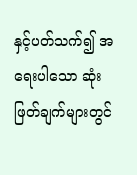နှင့်ပတ်သက်၍ အရေးပါသော ဆုံးဖြတ်ချက်များတွင်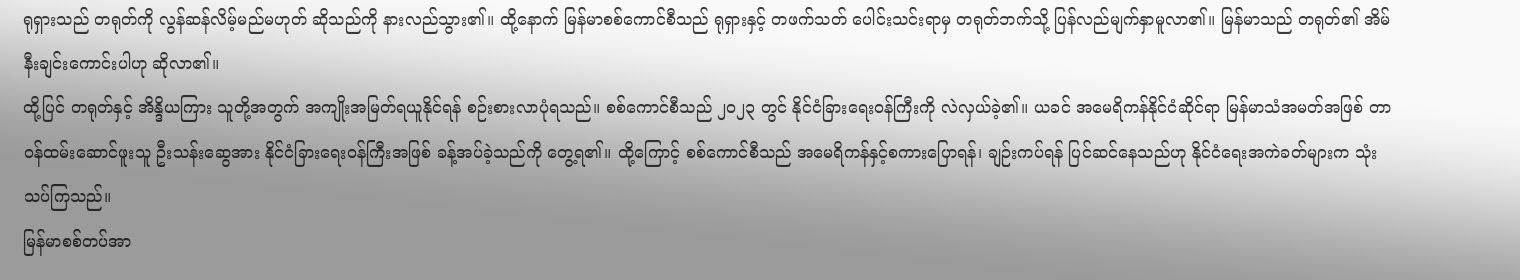ရုရှားသည် တရုတ်ကို လွန်ဆန်လိမ့်မည်မဟုတ် ဆိုသည်ကို နားလည်သွား၏။ ထို့နောက် မြန်မာစစ်ကောင်စီသည် ရုရှားနှင့် တဖက်သတ် ပေါင်းသင်းရာမှ တရုတ်ဘက်သို့ ပြန်လည်မျက်နှာမူလာ၏။ မြန်မာသည် တရုတ်၏ အိမ်နီးချင်းကောင်းပါဟု ဆိုလာ၏။
ထို့ပြင် တရုတ်နှင့် အိန္ဒိယကြား သူတို့အတွက် အကျိုးအမြတ်ရယူနိုင်ရန် စဉ်းစားလာပုံရသည်။ စစ်ကောင်စီသည် ၂၀၂၃ တွင် နိုင်ငံခြားရေးဝန်ကြီးကို လဲလှယ်ခဲ့၏။ ယခင် အမေရိကန်နိုင်ငံဆိုင်ရာ မြန်မာသံအမတ်အဖြစ် တာဝန်ထမ်းဆောင်ဖူးသူ ဦးသန်းဆွေအား နိုင်ငံခြားရေးဝန်ကြီးအဖြစ် ခန့်အပ်ခဲ့သည်ကို တွေ့ရ၏။ ထို့ကြောင့် စစ်ကောင်စီသည် အမေရိကန်နှင့်စကားပြောရန်၊ ချဉ်းကပ်ရန် ပြင်ဆင်နေသည်ဟု နိုင်ငံရေးအကဲခတ်များက သုံးသပ်ကြသည်။
မြန်မာစစ်တပ်အာ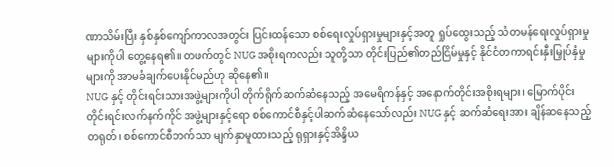ဏာသိမ်းပြီး နှစ်နှစ်ကျော်ကာလအတွင်း ပြင်းထန်သော စစ်ရေးလှုပ်ရှားမှုများနှင့်အတူ ရှုပ်ထွေးသည့် သံတမန်ရေးလှုပ်ရှားမှုများကိုပါ တွေ့နေရ၏။ တဖက်တွင် NUG အစိုးရကလည်း သူတို့သာ တိုင်းပြည်၏တည်ငြိမ်မှုနှင့် နိုင်ငံတကာရင်းနှီးမြှုပ်နှံမှုများကို အာမခံချက်ပေးနိုင်မည်ဟု ဆိုနေ၏။
NUG နှင့် တိုင်းရင်းသားအဖွဲ့များကိုပါ တိုက်ရိုက်ဆက်ဆံနေသည့် အမေရိကန်နှင့် အနောက်တိုင်းအစိုးရများ၊ မြောက်ပိုင်း တိုင်းရင်းလက်နက်ကိုင် အဖွဲ့များနှင့်ရော စစ်ကောင်စီနှင့်ပါဆက်ဆံနေသော်လည်း NUG နှင့် ဆက်ဆံရေးအား ချိန်ဆနေသည့် တရုတ်၊ စစ်ကောင်စီဘက်သာ မျက်နှာမူထားသည့် ရုရှားနှင့်အိန္ဒိယ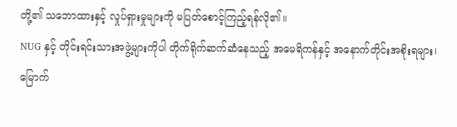တို့၏ သဘောထားနှင့် လှုပ်ရှားမှုများကို မပြတ်စောင့်ကြည့်ရန်လို၏။
NUG နှင့် တိုင်းရင်းသားအဖွဲ့များကိုပါ တိုက်ရိုက်ဆက်ဆံနေသည့် အမေရိကန်နှင့် အနောက်တိုင်းအစိုးရများ၊ မြောက်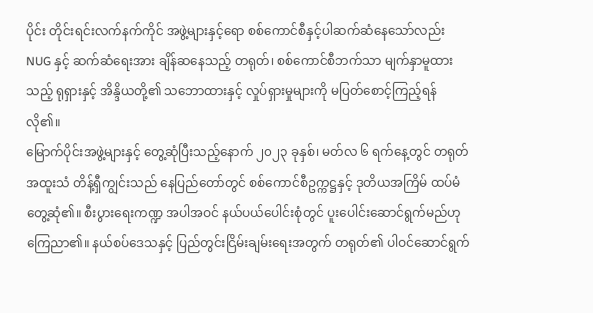ပိုင်း တိုင်းရင်းလက်နက်ကိုင် အဖွဲ့များနှင့်ရော စစ်ကောင်စီနှင့်ပါဆက်ဆံနေသော်လည်း NUG နှင့် ဆက်ဆံရေးအား ချိန်ဆနေသည့် တရုတ်၊ စစ်ကောင်စီဘက်သာ မျက်နှာမူထားသည့် ရုရှားနှင့် အိန္ဒိယတို့၏ သဘောထားနှင့် လှုပ်ရှားမှုများကို မပြတ်စောင့်ကြည့်ရန် လို၏။
မြောက်ပိုင်းအဖွဲ့များနှင့် တွေ့ဆုံပြီးသည့်နောက် ၂၀၂၃ ခုနှစ်၊ မတ်လ ၆ ရက်နေ့တွင် တရုတ်အထူးသံ တိန့်ရှီကျွင်းသည် နေပြည်တော်တွင် စစ်ကောင်စီဥက္ကဋ္ဌနှင့် ဒုတိယအကြိမ် ထပ်မံတွေ့ဆုံ၏။ စီးပွားရေးကဏ္ဍ အပါအဝင် နယ်ပယ်ပေါင်းစုံတွင် ပူးပေါင်းဆောင်ရွက်မည်ဟု ကြေညာ၏။ နယ်စပ်ဒေသနှင့် ပြည်တွင်းငြိမ်းချမ်းရေးအတွက် တရုတ်၏ ပါဝင်ဆောင်ရွက်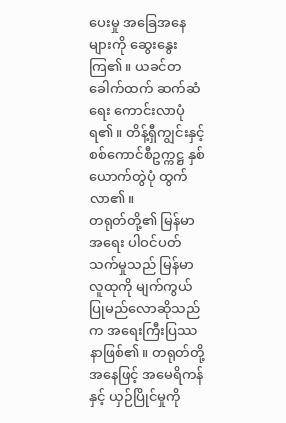ပေးမှု အခြေအနေများကို ဆွေးနွေးကြ၏။ ယခင်တခေါက်ထက် ဆက်ဆံရေး ကောင်းလာပုံရ၏။ တိန့်ရှီကျွင်းနှင့် စစ်ကောင်စီဥက္ကဋ္ဌ နှစ်ယောက်တွဲပုံ ထွက်လာ၏။
တရုတ်တို့၏ မြန်မာအရေး ပါဝင်ပတ်သက်မှုသည် မြန်မာလူထုကို မျက်ကွယ်ပြုမည်လောဆိုသည်က အရေးကြီးပြဿနာဖြစ်၏။ တရုတ်တို့အနေဖြင့် အမေရိကန်နှင့် ယှဉ်ပြိုင်မှုကို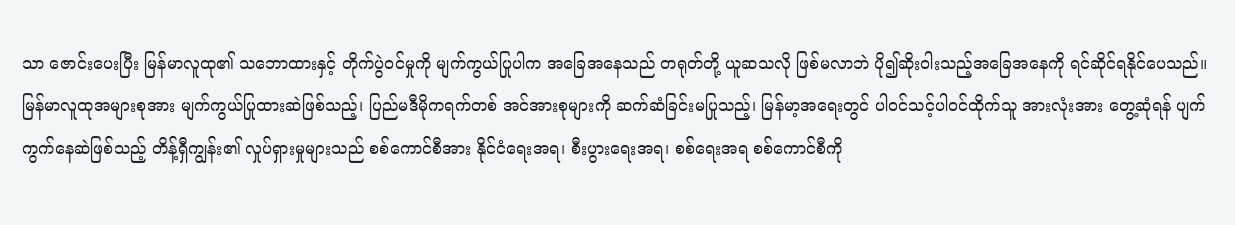သာ ဇောင်းပေးပြီး မြန်မာလူထု၏ သဘောထားနှင့် တိုက်ပွဲဝင်မှုကို မျက်ကွယ်ပြုပါက အခြေအနေသည် တရုတ်တို့ ယူဆသလို ဖြစ်မလာဘဲ ပို၍ဆိုးဝါးသည့်အခြေအနေကို ရင်ဆိုင်ရနိုင်ပေသည်။
မြန်မာလူထုအများစုအား မျက်ကွယ်ပြုထားဆဲဖြစ်သည့်၊ ပြည်မဒီမိုကရက်တစ် အင်အားစုများကို ဆက်ဆံခြင်းမပြုသည့်၊ မြန်မာ့အရေးတွင် ပါဝင်သင့်ပါဝင်ထိုက်သူ အားလုံးအား တွေ့ဆုံရန် ပျက်ကွက်နေဆဲဖြစ်သည့် တိန့်ရှီကျွန်း၏ လှုပ်ရှားမှုများသည် စစ်ကောင်စီအား နိုင်ငံရေးအရ၊ စီးပွားရေးအရ၊ စစ်ရေးအရ စစ်ကောင်စီကို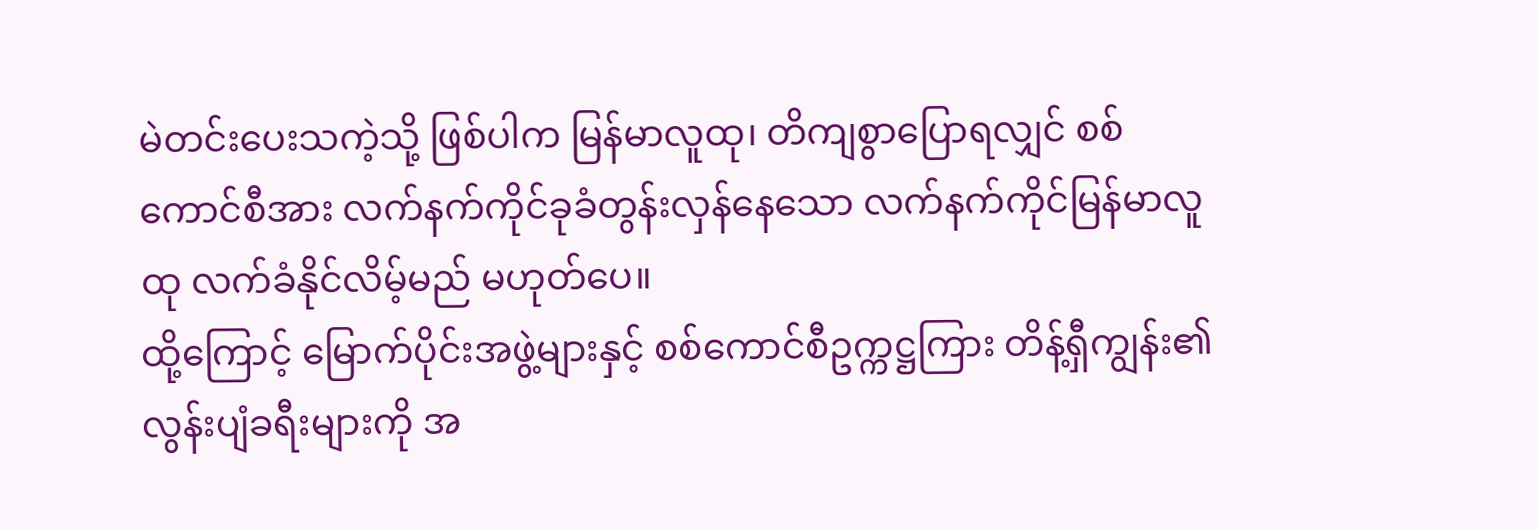မဲတင်းပေးသကဲ့သို့ ဖြစ်ပါက မြန်မာလူထု၊ တိကျစွာပြောရလျှင် စစ်ကောင်စီအား လက်နက်ကိုင်ခုခံတွန်းလှန်နေသော လက်နက်ကိုင်မြန်မာလူထု လက်ခံနိုင်လိမ့်မည် မဟုတ်ပေ။
ထို့ကြောင့် မြောက်ပိုင်းအဖွဲ့များနှင့် စစ်ကောင်စီဥက္ကဋ္ဌကြား တိန့်ရှီကျွန်း၏ လွန်းပျံခရီးများကို အ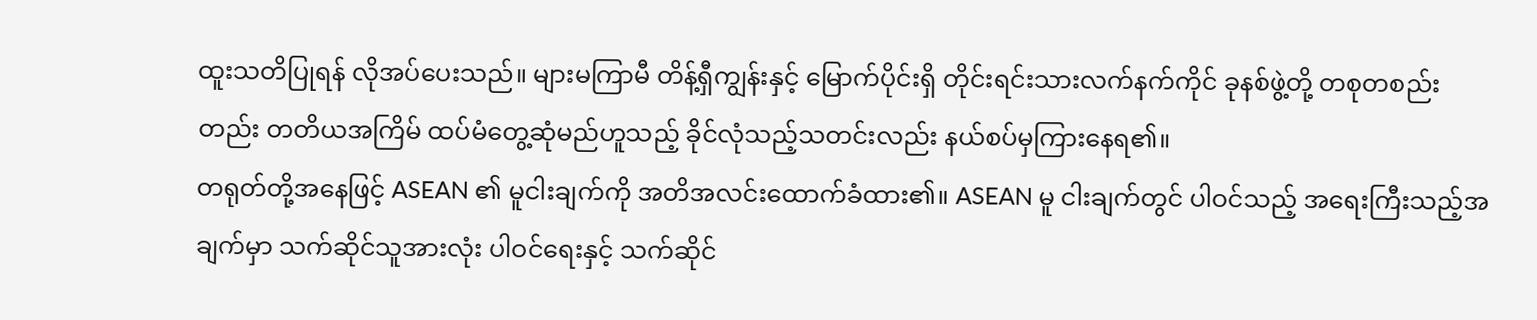ထူးသတိပြုရန် လိုအပ်ပေးသည်။ များမကြာမီ တိန့်ရှီကျွန်းနှင့် မြောက်ပိုင်းရှိ တိုင်းရင်းသားလက်နက်ကိုင် ခုနစ်ဖွဲ့တို့ တစုတစည်းတည်း တတိယအကြိမ် ထပ်မံတွေ့ဆုံမည်ဟူသည့် ခိုင်လုံသည့်သတင်းလည်း နယ်စပ်မှကြားနေရ၏။
တရုတ်တို့အနေဖြင့် ASEAN ၏ မူငါးချက်ကို အတိအလင်းထောက်ခံထား၏။ ASEAN မူ ငါးချက်တွင် ပါဝင်သည့် အရေးကြီးသည့်အချက်မှာ သက်ဆိုင်သူအားလုံး ပါဝင်ရေးနှင့် သက်ဆိုင်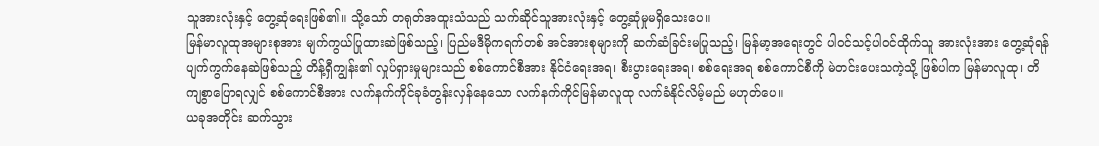သူအားလုံးနှင့် တွေ့ဆုံရေးဖြစ်၏။ သို့သော် တရုတ်အထူးသံသည် သက်ဆိုင်သူအားလုံးနှင့် တွေ့ဆုံမှုမရှိသေးပေ။
မြန်မာလူထုအများစုအား မျက်ကွယ်ပြုထားဆဲဖြစ်သည့်၊ ပြည်မဒီမိုကရက်တစ် အင်အားစုများကို ဆက်ဆံခြင်းမပြုသည့်၊ မြန်မာ့အရေးတွင် ပါဝင်သင့်ပါဝင်ထိုက်သူ အားလုံးအား တွေ့ဆုံရန် ပျက်ကွက်နေဆဲဖြစ်သည့် တိန့်ရှီကျွန်း၏ လှုပ်ရှားမှုများသည် စစ်ကောင်စီအား နိုင်ငံရေးအရ၊ စီးပွားရေးအရ၊ စစ်ရေးအရ စစ်ကောင်စီကို မဲတင်းပေးသကဲ့သို့ ဖြစ်ပါက မြန်မာလူထု၊ တိကျစွာပြောရလျှင် စစ်ကောင်စီအား လက်နက်ကိုင်ခုခံတွန်းလှန်နေသော လက်နက်ကိုင်မြန်မာလူထု လက်ခံနိုင်လိမ့်မည် မဟုတ်ပေ။
ယခုအတိုင်း ဆက်သွား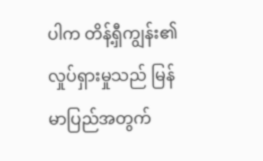ပါက တိန့်ရှီကျွန်း၏ လှုပ်ရှားမှုသည် မြန်မာပြည်အတွက်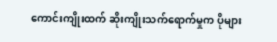ကောင်းကျိုးထက် ဆိုးကျိုးသက်ရောက်မှုက ပိုများ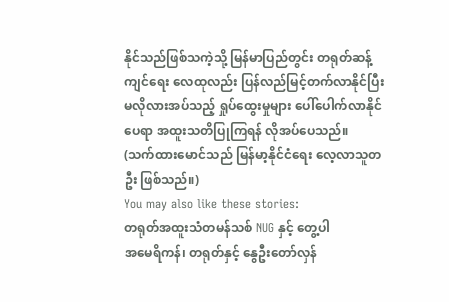နိုင်သည်ဖြစ်သကဲ့သို့ မြန်မာပြည်တွင်း တရုတ်ဆန့်ကျင်ရေး လေထုလည်း ပြန်လည်မြင့်တက်လာနိုင်ပြီး မလိုလားအပ်သည့် ရှုပ်ထွေးမှုများ ပေါ်ပေါက်လာနိုင်ပေရာ အထူးသတိပြုကြရန် လိုအပ်ပေသည်။
(သက်ထားမောင်သည် မြန်မာ့နိုင်ငံရေး လေ့လာသူတဦး ဖြစ်သည်။)
You may also like these stories:
တရုတ်အထူးသံတမန်သစ် NUG နှင့် တွေ့ပါ
အမေရိကန်၊ တရုတ်နှင့် နွေဦးတော်လှန်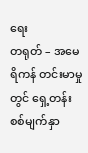ရေး
တရုတ် – အမေရိကန် တင်းမာမှုတွင် ရှေ့တန်းစစ်မျက်နှာ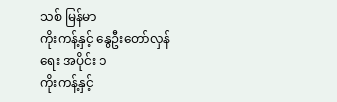သစ် မြန်မာ
ကိုးကန့်နှင့် နွေဦးတော်လှန်ရေး အပိုင်း ၁
ကိုးကန့်နှင့်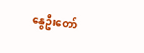နွေဦးတော်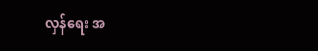လှန်ရေး အ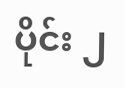ပိုင်း ၂